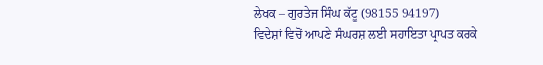ਲੇਖਕ – ਗੁਰਤੇਜ ਸਿੰਘ ਕੱਟੂ (98155 94197)
ਵਿਦੇਸ਼ਾਂ ਵਿਚੋਂ ਆਪਣੇ ਸੰਘਰਸ਼ ਲਈ ਸਹਾਇਤਾ ਪ੍ਰਾਪਤ ਕਰਕੇ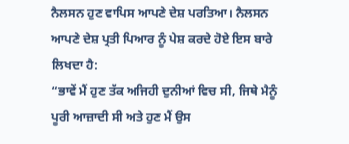ਨੈਲਸਨ ਹੁਣ ਵਾਪਿਸ ਆਪਣੇ ਦੇਸ਼ ਪਰਤਿਆ। ਨੈਲਸਨ ਆਪਣੇ ਦੇਸ਼ ਪ੍ਰਤੀ ਪਿਆਰ ਨੂੰ ਪੇਸ਼ ਕਰਦੇ ਹੋਏ ਇਸ ਬਾਰੇ ਲਿਖਦਾ ਹੈ:
“ਭਾਵੇਂ ਮੈਂ ਹੁਣ ਤੱਕ ਅਜਿਹੀ ਦੁਨੀਆਂ ਵਿਚ ਸੀ, ਜਿਥੇ ਮੈਨੂੰ ਪੂਰੀ ਆਜ਼ਾਦੀ ਸੀ ਅਤੇ ਹੁਣ ਮੈਂ ਉਸ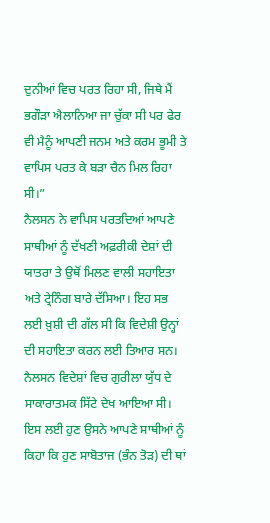ਦੁਨੀਆਂ ਵਿਚ ਪਰਤ ਰਿਹਾ ਸੀ, ਜਿਥੇ ਮੈਂ ਭਗੌੜਾ ਐਲਾਨਿਆ ਜਾ ਚੁੱਕਾ ਸੀ ਪਰ ਫੇਰ ਵੀ ਮੈਨੂੰ ਆਪਣੀ ਜਨਮ ਅਤੇ ਕਰਮ ਭੂਮੀ ਤੇ ਵਾਪਿਸ ਪਰਤ ਕੇ ਬੜਾ ਚੈਨ ਮਿਲ ਰਿਹਾ ਸੀ।”
ਨੈਲਸਨ ਨੇ ਵਾਪਿਸ ਪਰਤਦਿਆਂ ਆਪਣੇ ਸਾਥੀਆਂ ਨੂੰ ਦੱਖਣੀ ਅਫ਼ਰੀਕੀ ਦੇਸ਼ਾਂ ਦੀ ਯਾਤਰਾ ਤੇ ਉਥੋਂ ਮਿਲਣ ਵਾਲੀ ਸਹਾਇਤਾ ਅਤੇ ਟ੍ਰੇਨਿੰਗ ਬਾਰੇ ਦੱਸਿਆ। ਇਹ ਸਭ ਲਈ ਖ਼ੁਸ਼ੀ ਦੀ ਗੱਲ ਸੀ ਕਿ ਵਿਦੇਸ਼ੀ ਉਨ੍ਹਾਂ ਦੀ ਸਹਾਇਤਾ ਕਰਨ ਲਈ ਤਿਆਰ ਸਨ।
ਨੈਲਸਨ ਵਿਦੇਸ਼ਾਂ ਵਿਚ ਗੁਰੀਲਾ ਯੁੱਧ ਦੇ ਸਾਕਾਰਾਤਮਕ ਸਿੱਟੇ ਦੇਖ ਆਇਆ ਸੀ। ਇਸ ਲਈ ਹੁਣ ਉਸਨੇ ਆਪਣੇ ਸਾਥੀਆਂ ਨੂੰ ਕਿਹਾ ਕਿ ਹੁਣ ਸਾਬੋਤਾਜ (ਭੰਨ ਤੋੜ) ਦੀ ਥਾਂ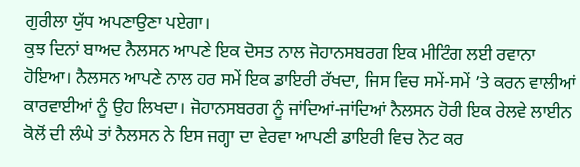ਗੁਰੀਲਾ ਯੁੱਧ ਅਪਣਾਉਣਾ ਪਏਗਾ।
ਕੁਝ ਦਿਨਾਂ ਬਾਅਦ ਨੈਲਸਨ ਆਪਣੇ ਇਕ ਦੋਸਤ ਨਾਲ ਜੋਹਾਨਸਬਰਗ ਇਕ ਮੀਟਿੰਗ ਲਈ ਰਵਾਨਾ ਹੋਇਆ। ਨੈਲਸਨ ਆਪਣੇ ਨਾਲ ਹਰ ਸਮੇਂ ਇਕ ਡਾਇਰੀ ਰੱਖਦਾ, ਜਿਸ ਵਿਚ ਸਮੇਂ-ਸਮੇਂ ’ਤੇ ਕਰਨ ਵਾਲੀਆਂ ਕਾਰਵਾਈਆਂ ਨੂੰ ਉਹ ਲਿਖਦਾ। ਜੋਹਾਨਸਬਰਗ ਨੂੰ ਜਾਂਦਿਆਂ-ਜਾਂਦਿਆਂ ਨੈਲਸਨ ਹੋਰੀ ਇਕ ਰੇਲਵੇ ਲਾਈਨ ਕੋਲੋਂ ਦੀ ਲੰਘੇ ਤਾਂ ਨੈਲਸਨ ਨੇ ਇਸ ਜਗ੍ਹਾ ਦਾ ਵੇਰਵਾ ਆਪਣੀ ਡਾਇਰੀ ਵਿਚ ਨੋਟ ਕਰ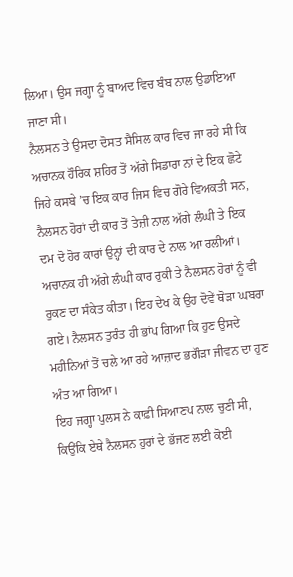ਲਿਆ। ਉਸ ਜਗ੍ਹਾ ਨੂੰ ਬਾਅਦ ਵਿਚ ਬੰਬ ਨਾਲ ਉਡਾਇਆ ਜਾਣਾ ਸੀ।
ਨੈਲਸਨ ਤੇ ਉਸਦਾ ਦੋਸਤ ਸੈਸਿਲ ਕਾਰ ਵਿਚ ਜਾ ਰਹੇ ਸੀ ਕਿ ਅਚਾਨਕ ਹੌਰਿਕ ਸ਼ਹਿਰ ਤੋਂ ਅੱਗੇ ਸਿਡਾਰਾ ਨਾਂ ਦੇ ਇਕ ਛੋਟੇ ਜਿਹੇ ਕਸਬੇ ’ਚ ਇਕ ਕਾਰ ਜਿਸ ਵਿਚ ਗੋਰੇ ਵਿਅਕਤੀ ਸਨ, ਨੈਲਸਨ ਹੋਰਾਂ ਦੀ ਕਾਰ ਤੋਂ ਤੇਜ਼ੀ ਨਾਲ ਅੱਗੇ ਲੰਘੀ ਤੇ ਇਕ ਦਮ ਦੋ ਹੋਰ ਕਾਰਾਂ ਉਨ੍ਹਾਂ ਦੀ ਕਾਰ ਦੇ ਨਾਲ ਆ ਰਲੀਆਂ।
ਅਚਾਨਕ ਹੀ ਅੱਗੇ ਲੰਘੀ ਕਾਰ ਰੁਕੀ ਤੇ ਨੈਲਸਨ ਹੋਰਾਂ ਨੂੰ ਵੀ ਰੁਕਣ ਦਾ ਸੰਕੇਤ ਕੀਤਾ। ਇਹ ਦੇਖ ਕੇ ਉਹ ਦੋਵੇਂ ਥੋੜਾ ਘਬਰਾ ਗਏ। ਨੈਲਸਨ ਤੁਰੰਤ ਹੀ ਭਾਂਪ ਗਿਆ ਕਿ ਹੁਣ ਉਸਦੇ ਮਹੀਨਿਆਂ ਤੋਂ ਚਲੇ ਆ ਰਹੇ ਆਜ਼ਾਦ ਭਗੌੜਾ ਜੀਵਨ ਦਾ ਹੁਣ ਅੰਤ ਆ ਗਿਆ।
ਇਹ ਜਗ੍ਹਾ ਪੁਲਸ ਨੇ ਕਾਫ਼ੀ ਸਿਆਣਪ ਨਾਲ ਚੁਣੀ ਸੀ, ਕਿਉਂਕਿ ਏਥੇ ਨੈਲਸਨ ਹੁਰਾਂ ਦੇ ਭੱਜਣ ਲਈ ਕੋਈ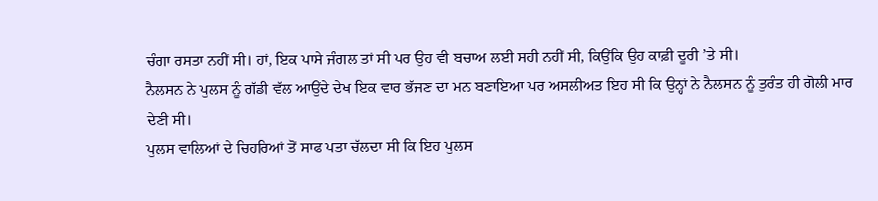ਚੰਗਾ ਰਸਤਾ ਨਹੀਂ ਸੀ। ਹਾਂ, ਇਕ ਪਾਸੇ ਜੰਗਲ ਤਾਂ ਸੀ ਪਰ ਉਹ ਵੀ ਬਚਾਅ ਲਈ ਸਹੀ ਨਹੀਂ ਸੀ, ਕਿਉਂਕਿ ਉਹ ਕਾਫ਼ੀ ਦੂਰੀ ’ਤੇ ਸੀ।
ਨੈਲਸਨ ਨੇ ਪੁਲਸ ਨੂੰ ਗੱਡੀ ਵੱਲ ਆਉਂਦੇ ਦੇਖ ਇਕ ਵਾਰ ਭੱਜਣ ਦਾ ਮਨ ਬਣਾਇਆ ਪਰ ਅਸਲੀਅਤ ਇਹ ਸੀ ਕਿ ਉਨ੍ਹਾਂ ਨੇ ਨੈਲਸਨ ਨੂੰ ਤੁਰੰਤ ਹੀ ਗੋਲੀ ਮਾਰ ਦੇਣੀ ਸੀ।
ਪੁਲਸ ਵਾਲਿਆਂ ਦੇ ਚਿਹਰਿਆਂ ਤੋਂ ਸਾਫ ਪਤਾ ਚੱਲਦਾ ਸੀ ਕਿ ਇਹ ਪੁਲਸ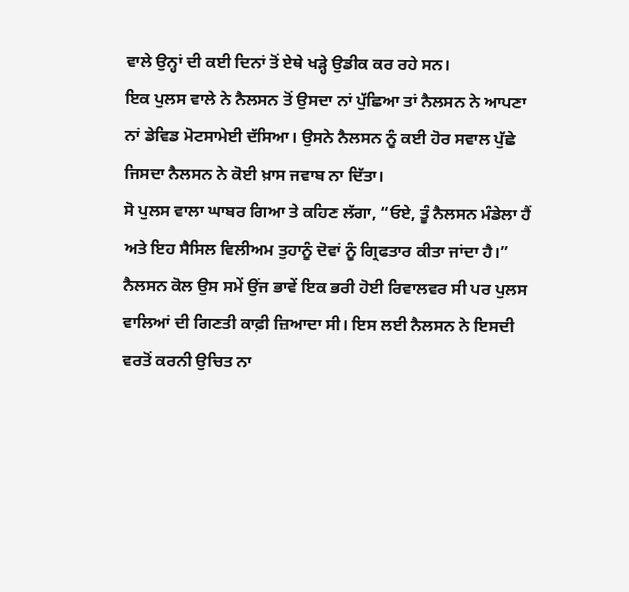ਵਾਲੇ ਉਨ੍ਹਾਂ ਦੀ ਕਈ ਦਿਨਾਂ ਤੋਂ ਏਥੇ ਖੜ੍ਹੇ ਉਡੀਕ ਕਰ ਰਹੇ ਸਨ।
ਇਕ ਪੁਲਸ ਵਾਲੇ ਨੇ ਨੈਲਸਨ ਤੋਂ ਉਸਦਾ ਨਾਂ ਪੁੱਛਿਆ ਤਾਂ ਨੈਲਸਨ ਨੇ ਆਪਣਾ ਨਾਂ ਡੇਵਿਡ ਮੋਟਸਾਮੇਈ ਦੱਸਿਆ। ਉਸਨੇ ਨੈਲਸਨ ਨੂੰ ਕਈ ਹੋਰ ਸਵਾਲ ਪੁੱਛੇ ਜਿਸਦਾ ਨੈਲਸਨ ਨੇ ਕੋਈ ਖ਼ਾਸ ਜਵਾਬ ਨਾ ਦਿੱਤਾ।
ਸੋ ਪੁਲਸ ਵਾਲਾ ਘਾਬਰ ਗਿਆ ਤੇ ਕਹਿਣ ਲੱਗਾ, “ਓਏ, ਤੂੰ ਨੈਲਸਨ ਮੰਡੇਲਾ ਹੈਂ ਅਤੇ ਇਹ ਸੈਸਿਲ ਵਿਲੀਅਮ ਤੁਹਾਨੂੰ ਦੋਵਾਂ ਨੂੰ ਗ੍ਰਿਫਤਾਰ ਕੀਤਾ ਜਾਂਦਾ ਹੈ।”
ਨੈਲਸਨ ਕੋਲ ਉਸ ਸਮੇਂ ਉਂਜ ਭਾਵੇਂ ਇਕ ਭਰੀ ਹੋਈ ਰਿਵਾਲਵਰ ਸੀ ਪਰ ਪੁਲਸ ਵਾਲਿਆਂ ਦੀ ਗਿਣਤੀ ਕਾਫ਼ੀ ਜ਼ਿਆਦਾ ਸੀ। ਇਸ ਲਈ ਨੈਲਸਨ ਨੇ ਇਸਦੀ ਵਰਤੋਂ ਕਰਨੀ ਉਚਿਤ ਨਾ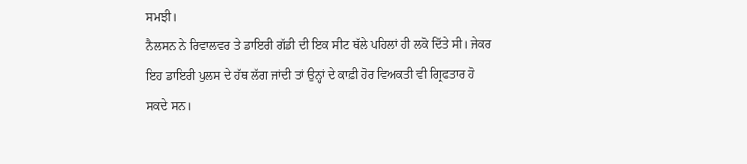ਸਮਝੀ।
ਨੈਲਸਨ ਨੇ ਰਿਵਾਲਵਰ ਤੇ ਡਾਇਰੀ ਗੱਡੀ ਦੀ ਇਕ ਸੀਟ ਥੱਲੇ ਪਹਿਲਾਂ ਹੀ ਲਕੋ ਦਿੱਤੇ ਸੀ। ਜੇਕਰ ਇਹ ਡਾਇਰੀ ਪੁਲਸ ਦੇ ਹੱਥ ਲੱਗ ਜਾਂਦੀ ਤਾਂ ਉਨ੍ਹਾਂ ਦੇ ਕਾਫ਼ੀ ਹੋਰ ਵਿਅਕਤੀ ਵੀ ਗ੍ਰਿਫਤਾਰ ਹੋ ਸਕਦੇ ਸਨ।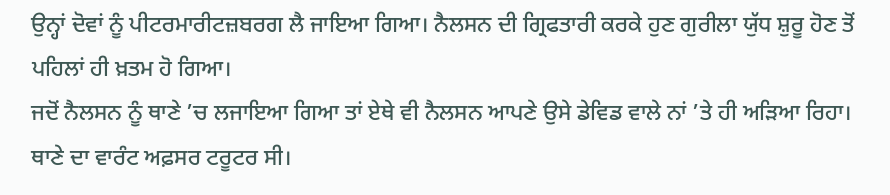ਉਨ੍ਹਾਂ ਦੋਵਾਂ ਨੂੰ ਪੀਟਰਮਾਰੀਟਜ਼ਬਰਗ ਲੈ ਜਾਇਆ ਗਿਆ। ਨੈਲਸਨ ਦੀ ਗ੍ਰਿਫਤਾਰੀ ਕਰਕੇ ਹੁਣ ਗੁਰੀਲਾ ਯੁੱਧ ਸ਼ੁਰੂ ਹੋਣ ਤੋਂ ਪਹਿਲਾਂ ਹੀ ਖ਼ਤਮ ਹੋ ਗਿਆ।
ਜਦੋਂ ਨੈਲਸਨ ਨੂੰ ਥਾਣੇ ’ਚ ਲਜਾਇਆ ਗਿਆ ਤਾਂ ਏਥੇ ਵੀ ਨੈਲਸਨ ਆਪਣੇ ਉਸੇ ਡੇਵਿਡ ਵਾਲੇ ਨਾਂ ’ਤੇ ਹੀ ਅੜਿਆ ਰਿਹਾ।
ਥਾਣੇ ਦਾ ਵਾਰੰਟ ਅਫ਼ਸਰ ਟਰੂਟਰ ਸੀ।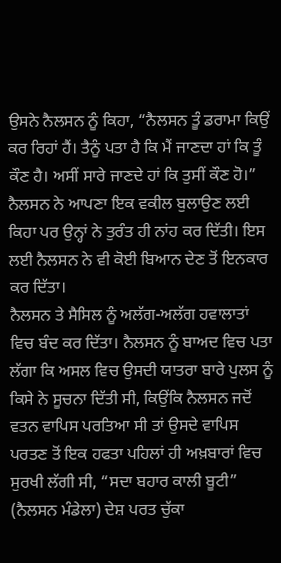ਉਸਨੇ ਨੈਲਸਨ ਨੂੰ ਕਿਹਾ, “ਨੈਲਸਨ ਤੂੰ ਡਰਾਮਾ ਕਿਉਂ ਕਰ ਰਿਹਾਂ ਹੈਂ। ਤੈਨੂੰ ਪਤਾ ਹੈ ਕਿ ਮੈਂ ਜਾਣਦਾ ਹਾਂ ਕਿ ਤੂੰ ਕੌਣ ਹੈ। ਅਸੀਂ ਸਾਰੇ ਜਾਣਦੇ ਹਾਂ ਕਿ ਤੁਸੀਂ ਕੌਣ ਹੋ।”
ਨੈਲਸਨ ਨੇ ਆਪਣਾ ਇਕ ਵਕੀਲ ਬੁਲਾਉਣ ਲਈ ਕਿਹਾ ਪਰ ਉਨ੍ਹਾਂ ਨੇ ਤੁਰੰਤ ਹੀ ਨਾਂਹ ਕਰ ਦਿੱਤੀ। ਇਸ ਲਈ ਨੈਲਸਨ ਨੇ ਵੀ ਕੋਈ ਬਿਆਨ ਦੇਣ ਤੋਂ ਇਨਕਾਰ ਕਰ ਦਿੱਤਾ।
ਨੈਲਸਨ ਤੇ ਸੈਸਿਲ ਨੂੰ ਅਲੱਗ-ਅਲੱਗ ਹਵਾਲਾਤਾਂ ਵਿਚ ਬੰਦ ਕਰ ਦਿੱਤਾ। ਨੈਲਸਨ ਨੂੰ ਬਾਅਦ ਵਿਚ ਪਤਾ ਲੱਗਾ ਕਿ ਅਸਲ ਵਿਚ ਉਸਦੀ ਯਾਤਰਾ ਬਾਰੇ ਪੁਲਸ ਨੂੰ ਕਿਸੇ ਨੇ ਸੂਚਨਾ ਦਿੱਤੀ ਸੀ, ਕਿਉਂਕਿ ਨੈਲਸਨ ਜਦੋਂ ਵਤਨ ਵਾਪਿਸ ਪਰਤਿਆ ਸੀ ਤਾਂ ਉਸਦੇ ਵਾਪਿਸ ਪਰਤਣ ਤੋਂ ਇਕ ਹਫਤਾ ਪਹਿਲਾਂ ਹੀ ਅਖ਼ਬਾਰਾਂ ਵਿਚ ਸੁਰਖੀ ਲੱਗੀ ਸੀ, “ਸਦਾ ਬਹਾਰ ਕਾਲੀ ਬੂਟੀ” (ਨੈਲਸਨ ਮੰਡੇਲਾ) ਦੇਸ਼ ਪਰਤ ਚੁੱਕਾ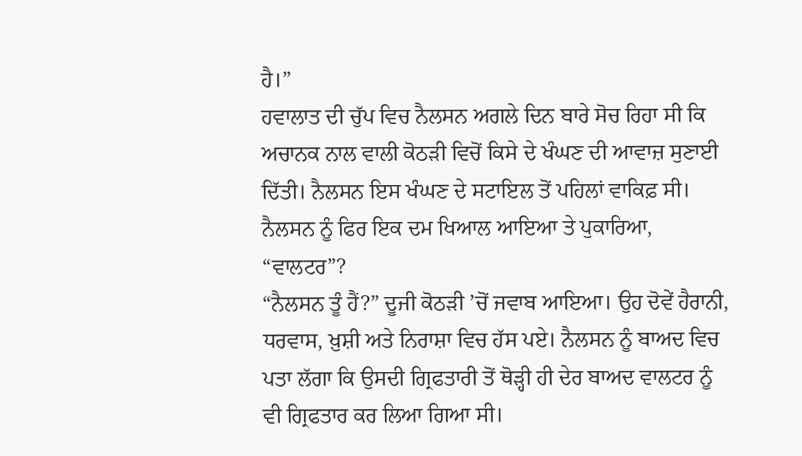ਹੈ।”
ਹਵਾਲਾਤ ਦੀ ਚੁੱਪ ਵਿਚ ਨੈਲਸਨ ਅਗਲੇ ਦਿਨ ਬਾਰੇ ਸੋਚ ਰਿਹਾ ਸੀ ਕਿ ਅਚਾਨਕ ਨਾਲ ਵਾਲੀ ਕੋਠੜੀ ਵਿਚੋਂ ਕਿਸੇ ਦੇ ਖੰਘਣ ਦੀ ਆਵਾਜ਼ ਸੁਣਾਈ ਦਿੱਤੀ। ਨੈਲਸਨ ਇਸ ਖੰਘਣ ਦੇ ਸਟਾਇਲ ਤੋਂ ਪਹਿਲਾਂ ਵਾਕਿਫ਼ ਸੀ। ਨੈਲਸਨ ਨੂੰ ਫਿਰ ਇਕ ਦਮ ਖਿਆਲ ਆਇਆ ਤੇ ਪੁਕਾਰਿਆ, “ਵਾਲਟਰ”?
“ਨੈਲਸਨ ਤੂੰ ਹੈਂ?” ਦੂਜੀ ਕੋਠੜੀ ’ਚੋਂ ਜਵਾਬ ਆਇਆ। ਉਹ ਦੋਵੇਂ ਹੈਰਾਨੀ, ਧਰਵਾਸ, ਖ਼ੁਸ਼ੀ ਅਤੇ ਨਿਰਾਸ਼ਾ ਵਿਚ ਹੱਸ ਪਏ। ਨੈਲਸਨ ਨੂੰ ਬਾਅਦ ਵਿਚ ਪਤਾ ਲੱਗਾ ਕਿ ਉਸਦੀ ਗ੍ਰਿਫਤਾਰੀ ਤੋਂ ਥੋੜ੍ਹੀ ਹੀ ਦੇਰ ਬਾਅਦ ਵਾਲਟਰ ਨੂੰ ਵੀ ਗ੍ਰਿਫਤਾਰ ਕਰ ਲਿਆ ਗਿਆ ਸੀ।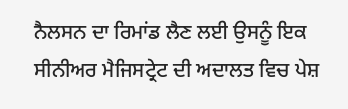ਨੈਲਸਨ ਦਾ ਰਿਮਾਂਡ ਲੈਣ ਲਈ ਉਸਨੂੰ ਇਕ ਸੀਨੀਅਰ ਮੈਜਿਸਟ੍ਰੇਟ ਦੀ ਅਦਾਲਤ ਵਿਚ ਪੇਸ਼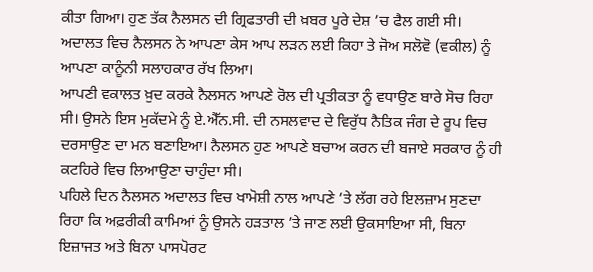ਕੀਤਾ ਗਿਆ। ਹੁਣ ਤੱਕ ਨੈਲਸਨ ਦੀ ਗ੍ਰਿਫਤਾਰੀ ਦੀ ਖ਼ਬਰ ਪੂਰੇ ਦੇਸ਼ ’ਚ ਫੈਲ ਗਈ ਸੀ। ਅਦਾਲਤ ਵਿਚ ਨੈਲਸਨ ਨੇ ਆਪਣਾ ਕੇਸ ਆਪ ਲੜਨ ਲਈ ਕਿਹਾ ਤੇ ਜੋਅ ਸਲੋਵੋ (ਵਕੀਲ) ਨੂੰ ਆਪਣਾ ਕਾਨੂੰਨੀ ਸਲਾਹਕਾਰ ਰੱਖ ਲਿਆ।
ਆਪਣੀ ਵਕਾਲਤ ਖ਼ੁਦ ਕਰਕੇ ਨੈਲਸਨ ਆਪਣੇ ਰੋਲ ਦੀ ਪ੍ਰਤੀਕਤਾ ਨੂੰ ਵਧਾਉਣ ਬਾਰੇ ਸੋਚ ਰਿਹਾ ਸੀ। ਉਸਨੇ ਇਸ ਮੁਕੱਦਮੇ ਨੂੰ ਏ.ਐੱਨ.ਸੀ. ਦੀ ਨਸਲਵਾਦ ਦੇ ਵਿਰੁੱਧ ਨੈਤਿਕ ਜੰਗ ਦੇ ਰੂਪ ਵਿਚ ਦਰਸਾਉਣ ਦਾ ਮਨ ਬਣਾਇਆ। ਨੈਲਸਨ ਹੁਣ ਆਪਣੇ ਬਚਾਅ ਕਰਨ ਦੀ ਬਜਾਏ ਸਰਕਾਰ ਨੂੰ ਹੀ ਕਟਹਿਰੇ ਵਿਚ ਲਿਆਉਣਾ ਚਾਹੁੰਦਾ ਸੀ।
ਪਹਿਲੇ ਦਿਨ ਨੈਲਸਨ ਅਦਾਲਤ ਵਿਚ ਖਾਮੋਸ਼ੀ ਨਾਲ ਆਪਣੇ ’ਤੇ ਲੱਗ ਰਹੇ ਇਲਜ਼ਾਮ ਸੁਣਦਾ ਰਿਹਾ ਕਿ ਅਫ਼ਰੀਕੀ ਕਾਮਿਆਂ ਨੂੰ ਉਸਨੇ ਹੜਤਾਲ ’ਤੇ ਜਾਣ ਲਈ ਉਕਸਾਇਆ ਸੀ, ਬਿਨਾ ਇਜ਼ਾਜਤ ਅਤੇ ਬਿਨਾ ਪਾਸਪੋਰਟ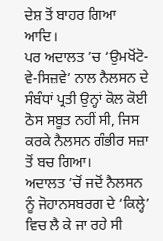ਦੇਸ਼ ਤੋਂ ਬਾਹਰ ਗਿਆ ਆਦਿ।
ਪਰ ਅਦਾਲਤ ’ਚ ‘ਉਮਖੋਂਟੋ-ਵੇ-ਸਿਜ਼ਵੇ’ ਨਾਲ ਨੈਲਸਨ ਦੇ ਸੰਬੰਧਾਂ ਪ੍ਰਤੀ ਉਨ੍ਹਾਂ ਕੋਲ ਕੋਈ ਠੋਸ ਸਬੂਤ ਨਹੀਂ ਸੀ, ਜਿਸ ਕਰਕੇ ਨੈਲਸਨ ਗੰਭੀਰ ਸਜ਼ਾ ਤੋਂ ਬਚ ਗਿਆ।
ਅਦਾਲਤ ’ਚੋਂ ਜਦੋਂ ਨੈਲਸਨ ਨੂੰ ਜੋਹਾਨਸਬਰਗ ਦੇ ‘ਕਿਲ੍ਹੇ’ ਵਿਚ ਲੈ ਕੇ ਜਾ ਰਹੇ ਸੀ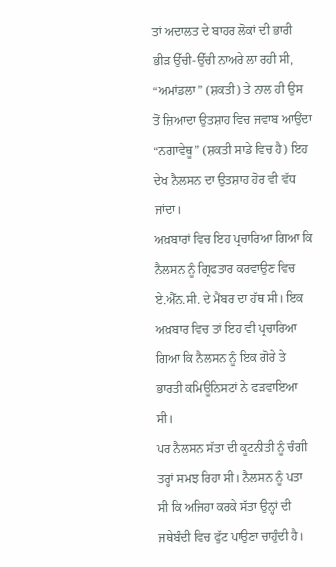ਤਾਂ ਅਦਾਲਤ ਦੇ ਬਾਹਰ ਲੋਕਾਂ ਦੀ ਭਾਰੀ ਭੀੜ ਉੱਚੀ-ਉੱਚੀ ਨਾਅਰੇ ਲਾ ਰਹੀ ਸੀ, “ਅਮਾਂਡਲਾ” (ਸ਼ਕਤੀ) ਤੇ ਨਾਲ ਹੀ ਉਸ ਤੋਂ ਜ਼ਿਆਦਾ ਉਤਸ਼ਾਹ ਵਿਚ ਜਵਾਬ ਆਉਂਦਾ “ਨਗਾਵੇਥੂ” (ਸ਼ਕਤੀ ਸਾਡੇ ਵਿਚ ਹੈ) ਇਹ ਦੇਖ ਨੈਲਸਨ ਦਾ ਉਤਸ਼ਾਹ ਹੋਰ ਵੀ ਵੱਧ ਜਾਂਦਾ।
ਅਖ਼ਬਾਰਾਂ ਵਿਚ ਇਹ ਪ੍ਰਚਾਰਿਆ ਗਿਆ ਕਿ ਨੈਲਸਨ ਨੂੰ ਗ੍ਰਿਫਤਾਰ ਕਰਵਾਉਣ ਵਿਚ ਏ.ਐੱਨ.ਸੀ. ਦੇ ਮੈਂਬਰ ਦਾ ਹੱਥ ਸੀ। ਇਕ ਅਖ਼ਬਾਰ ਵਿਚ ਤਾਂ ਇਹ ਵੀ ਪ੍ਰਚਾਰਿਆ ਗਿਆ ਕਿ ਨੈਲਸਨ ਨੂੰ ਇਕ ਗੋਰੇ ਤੇ ਭਾਰਤੀ ਕਮਿਊਨਿਸਟਾਂ ਨੇ ਫੜਵਾਇਆ ਸੀ।
ਪਰ ਨੈਲਸਨ ਸੱਤਾ ਦੀ ਕੂਟਨੀਤੀ ਨੂੰ ਚੰਗੀ ਤਰ੍ਹਾਂ ਸਮਝ ਰਿਹਾ ਸੀ। ਨੈਲਸਨ ਨੂੰ ਪਤਾ ਸੀ ਕਿ ਅਜਿਹਾ ਕਰਕੇ ਸੱਤਾ ਉਨ੍ਹਾਂ ਦੀ ਜਥੇਬੰਦੀ ਵਿਚ ਫੁੱਟ ਪਾਉਣਾ ਚਾਹੁੰਦੀ ਹੈ।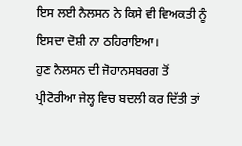ਇਸ ਲਈ ਨੈਲਸਨ ਨੇ ਕਿਸੇ ਵੀ ਵਿਅਕਤੀ ਨੂੰ ਇਸਦਾ ਦੋਸ਼ੀ ਨਾ ਠਹਿਰਾਇਆ।
ਹੁਣ ਨੈਲਸਨ ਦੀ ਜੋਹਾਨਸਬਰਗ ਤੋਂ ਪ੍ਰੀਟੋਰੀਆ ਜੇਲ੍ਹ ਵਿਚ ਬਦਲੀ ਕਰ ਦਿੱਤੀ ਤਾਂ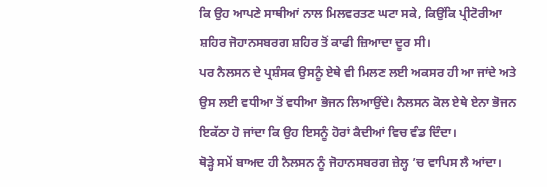ਕਿ ਉਹ ਆਪਣੇ ਸਾਥੀਆਂ ਨਾਲ ਮਿਲਵਰਤਣ ਘਟਾ ਸਕੇ, ਕਿਉਂਕਿ ਪ੍ਰੀਟੋਰੀਆ ਸ਼ਹਿਰ ਜੋਹਾਨਸਬਰਗ ਸ਼ਹਿਰ ਤੋਂ ਕਾਫੀ ਜ਼ਿਆਦਾ ਦੂਰ ਸੀ।
ਪਰ ਨੈਲਸਨ ਦੇ ਪ੍ਰਸ਼ੰਸਕ ਉਸਨੂੰ ਏਥੇ ਵੀ ਮਿਲਣ ਲਈ ਅਕਸਰ ਹੀ ਆ ਜਾਂਦੇ ਅਤੇ ਉਸ ਲਈ ਵਧੀਆ ਤੋਂ ਵਧੀਆ ਭੋਜਨ ਲਿਆਉਂਦੇ। ਨੈਲਸਨ ਕੋਲ ਏਥੇ ਏਨਾ ਭੋਜਨ ਇਕੱਠਾ ਹੋ ਜਾਂਦਾ ਕਿ ਉਹ ਇਸਨੂੰ ਹੋਰਾਂ ਕੈਦੀਆਂ ਵਿਚ ਵੰਡ ਦਿੰਦਾ।
ਥੋੜ੍ਹੇ ਸਮੇਂ ਬਾਅਦ ਹੀ ਨੈਲਸਨ ਨੂੰ ਜੋਹਾਨਸਬਰਗ ਜ਼ੇਲ੍ਹ ’ਚ ਵਾਪਿਸ ਲੈ ਆਂਦਾ।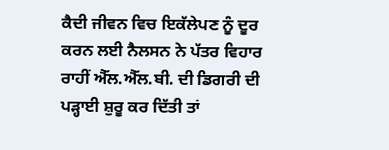ਕੈਦੀ ਜੀਵਨ ਵਿਚ ਇਕੱਲੇਪਣ ਨੂੰ ਦੂਰ ਕਰਨ ਲਈ ਨੈਲਸਨ ਨੇ ਪੱਤਰ ਵਿਹਾਰ ਰਾਹੀਂ ਐੱਲ.ਐੱਲ.ਬੀ. ਦੀ ਡਿਗਰੀ ਦੀ ਪੜ੍ਹਾਈ ਸ਼ੁਰੂ ਕਰ ਦਿੱਤੀ ਤਾਂ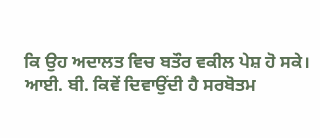ਕਿ ਉਹ ਅਦਾਲਤ ਵਿਚ ਬਤੌਰ ਵਕੀਲ ਪੇਸ਼ ਹੋ ਸਕੇ।
ਆਈ. ਬੀ. ਕਿਵੇਂ ਦਿਵਾਉਂਦੀ ਹੈ ਸਰਬੋਤਮ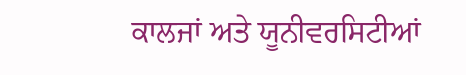ਕਾਲਜਾਂ ਅਤੇ ਯੂਨੀਵਰਸਿਟੀਆਂ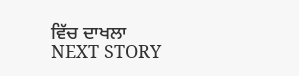ਵਿੱਚ ਦਾਖਲਾ
NEXT STORY